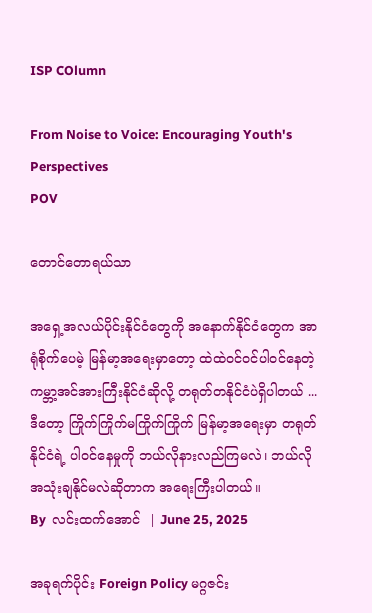ISP COlumn

From Noise to Voice: Encouraging Youth's Perspectives
POV

တောင်တောရယ်သာ

အရှေ့အလယ်ပိုင်းနိုင်ငံတွေကို အနောက်နိုင်ငံတွေက အာရုံစိုက်ပေမဲ့ မြန်မာ့အရေးမှာတော့ ထဲထဲဝင်ဝင်ပါဝင်နေတဲ့ ကမ္ဘာ့အင်အားကြီးနိုင်ငံဆိုလို့ တရုတ်တနိုင်ငံပဲရှိပါတယ် ... ဒီတော့ ကြိုက်ကြိုက်မကြိုက်ကြိုက် မြန်မာ့အရေးမှာ တရုတ်နိုင်ငံရဲ့ ပါဝင်နေမှုကို ဘယ်လိုနားလည်ကြမလဲ၊ ဘယ်လိုအသုံးချနိုင်မလဲဆိုတာက အရေးကြီးပါတယ်။
By  လင်းထက်အောင်  | June 25, 2025

အခုရက်ပိုင်း Foreign Policy မဂ္ဂဇင်း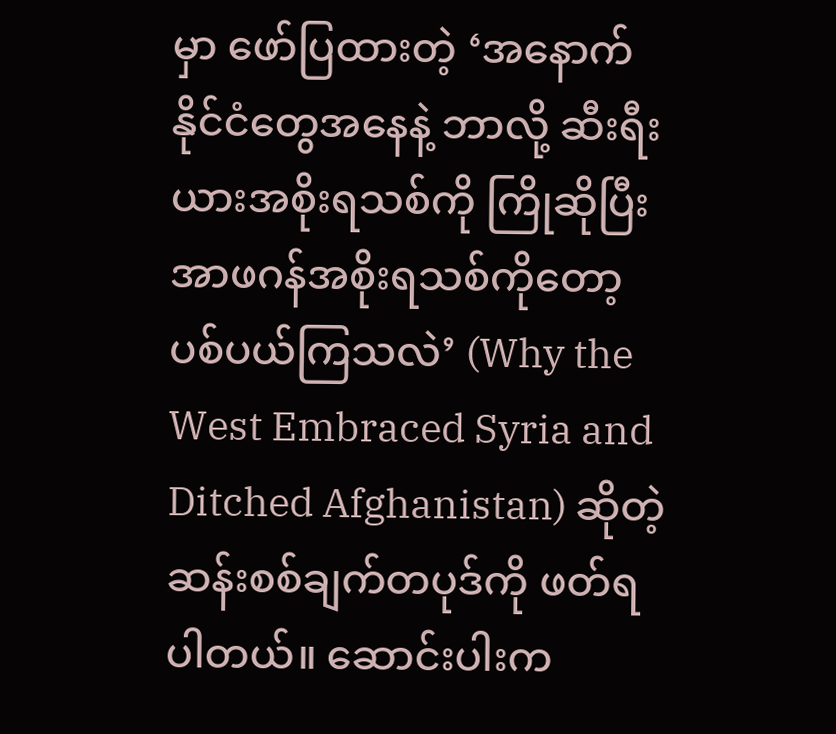မှာ ဖော်ပြထားတဲ့ ‘အနောက်နိုင်ငံတွေအနေနဲ့ ဘာလို့ ဆီးရီးယားအစိုးရသစ်ကို ကြိုဆိုပြီး အာဖဂန်အစိုးရသစ်ကိုတော့ ပစ်ပယ်ကြသလဲ’ (Why the West Embraced Syria and Ditched Afghanistan) ဆိုတဲ့ဆန်းစစ်ချက်တပုဒ်ကို ဖတ်ရပါတယ်။ ဆောင်းပါးက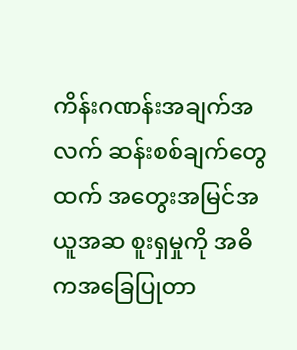ကိန်းဂဏန်းအချက်အလက် ဆန်းစစ်ချက်တွေထက် အတွေးအမြင်အယူအဆ စူးရှမှုကို အဓိကအခြေပြုတာ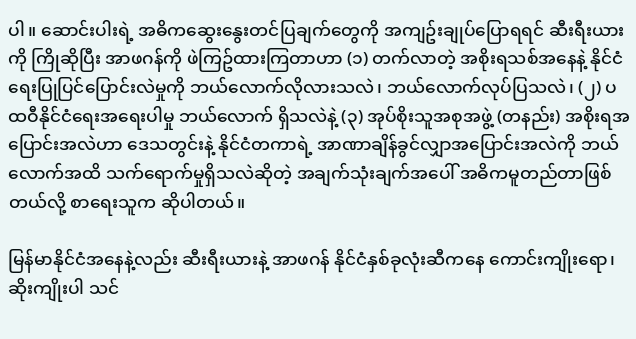ပါ။ ဆောင်းပါးရဲ့ အဓိကဆွေးနွေးတင်ပြချက်တွေကို အကျဥ်းချုပ်ပြောရရင် ဆီးရီးယားကို ကြိုဆိုပြီး အာဖဂန်ကို ဖဲကြဥ်ထားကြတာဟာ (၁) တက်လာတဲ့ အစိုးရသစ်အနေနဲ့ နိုင်ငံရေးပြုပြင်ပြောင်းလဲမှုကို ဘယ်လောက်လိုလားသလဲ၊ ဘယ်လောက်လုပ်ပြသလဲ၊ (၂) ပထဝီနိုင်ငံရေးအရေးပါမှု ဘယ်လောက် ရှိသလဲနဲ့ (၃) အုပ်စိုးသူအစုအဖွဲ့ (တနည်း) အစိုးရအပြောင်းအလဲဟာ ဒေသတွင်းနဲ့ နိုင်ငံတကာရဲ့ အာဏာချိန်ခွင်လျှာအပြောင်းအလဲကို ဘယ်လောက်အထိ သက်ရောက်မှုရှိသလဲဆိုတဲ့ အချက်သုံးချက်အပေါ် အဓိကမူတည်တာဖြစ်တယ်လို့ စာရေးသူက ဆိုပါတယ်။

မြန်မာနိုင်ငံအနေနဲ့လည်း ဆီးရီးယားနဲ့ အာဖဂန် နိုင်ငံနှစ်ခုလုံးဆီကနေ ကောင်းကျိုးရော၊ ဆိုးကျိုးပါ သင်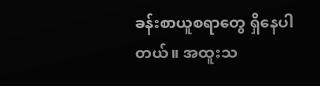ခန်းစာယူစရာတွေ ရှိနေပါတယ်။ အထူးသ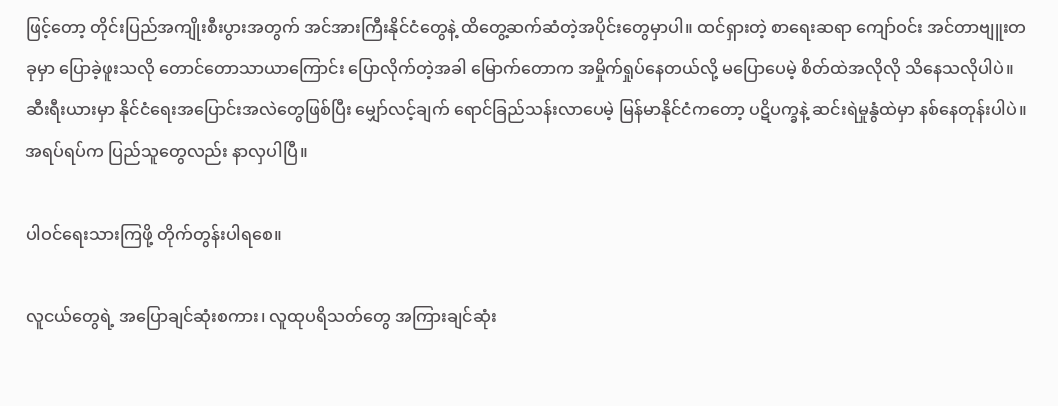ဖြင့်တော့ တိုင်းပြည်အကျိုးစီးပွားအတွက် အင်အားကြီးနိုင်ငံတွေနဲ့ ထိတွေ့ဆက်ဆံတဲ့အပိုင်းတွေမှာပါ။ ထင်ရှားတဲ့ စာရေးဆရာ ကျော်ဝင်း အင်တာဗျူးတခုမှာ ပြောခဲ့ဖူးသလို တောင်တောသာယာကြောင်း ပြောလိုက်တဲ့အခါ မြောက်တောက အမှိုက်ရှုပ်နေတယ်လို့ မပြောပေမဲ့ စိတ်ထဲအလိုလို သိနေသလိုပါပဲ။ ဆီးရီးယားမှာ နိုင်ငံရေးအပြောင်းအလဲတွေဖြစ်ပြီး မျှော်လင့်ချက် ရောင်ခြည်သန်းလာပေမဲ့ မြန်မာနိုင်ငံကတော့ ပဋိပက္ခနဲ့ ဆင်းရဲမှုနွံထဲမှာ နစ်နေတုန်းပါပဲ။ အရပ်ရပ်က ပြည်သူတွေလည်း နာလှပါပြီ။

ပါဝင်ရေးသားကြဖို့ တိုက်တွန်းပါရစေ။

လူငယ်တွေရဲ့ အပြောချင်ဆုံးစကား၊ လူထုပရိသတ်တွေ အကြားချင်ဆုံး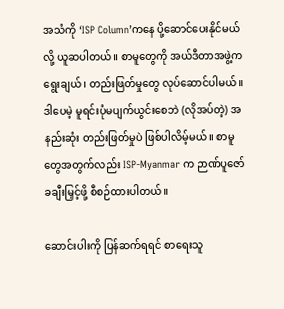အသံကို ‘ISP Column’ကနေ ပို့ဆောင်ပေးနိုင်မယ်လို့ ယူဆပါတယ်။ စာမူတွေကို အယ်ဒီတာအဖွဲ့က ရွေးချယ်၊ တည်းဖြတ်မှုတွေ လုပ်ဆောင်ပါမယ်။ ဒါပေမဲ့ မူရင်းပုံမပျက်ယွင်းစေဘဲ (လိုအပ်တဲ့) အနည်းဆုံး တည်းဖြတ်မှုပဲ ဖြစ်ပါလိမ့်မယ်။ စာမူတွေအတွက်လည်း ISP-Myanmar က ဉာဏ်ပူဇော်ခချီးမြှင့်ဖို့ စီစဉ်ထားပါတယ်။

ဆောင်းပါးကို ပြန်ဆက်ရရင် စာရေးသူ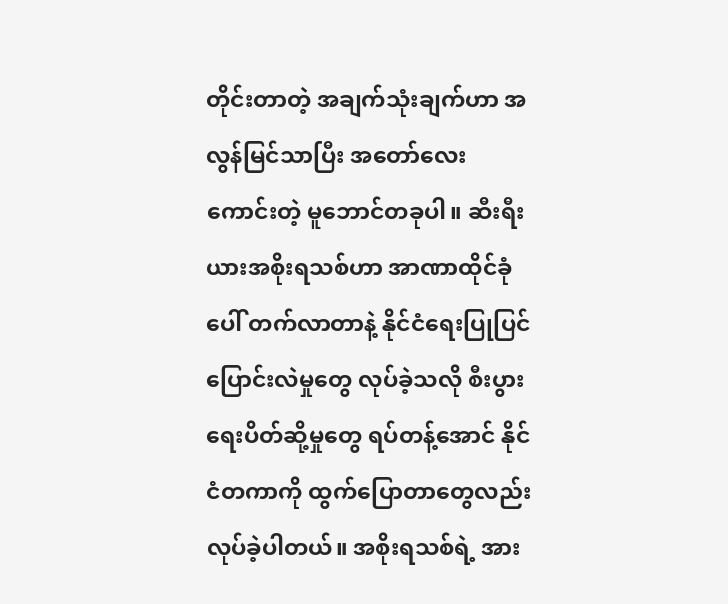တိုင်းတာတဲ့ အချက်သုံးချက်ဟာ အလွန်မြင်သာပြီး အတော်လေးကောင်းတဲ့ မူဘောင်တခုပါ။ ဆီးရီးယားအစိုးရသစ်ဟာ အာဏာထိုင်ခုံပေါ် တက်လာတာနဲ့ နိုင်ငံရေးပြုပြင်ပြောင်းလဲမှုတွေ လုပ်ခဲ့သလို စီးပွားရေးပိတ်ဆို့မှုတွေ ရပ်တန့်အောင် နိုင်ငံတကာကို ထွက်ပြောတာတွေလည်း လုပ်ခဲ့ပါတယ်။ အစိုးရသစ်ရဲ့ အား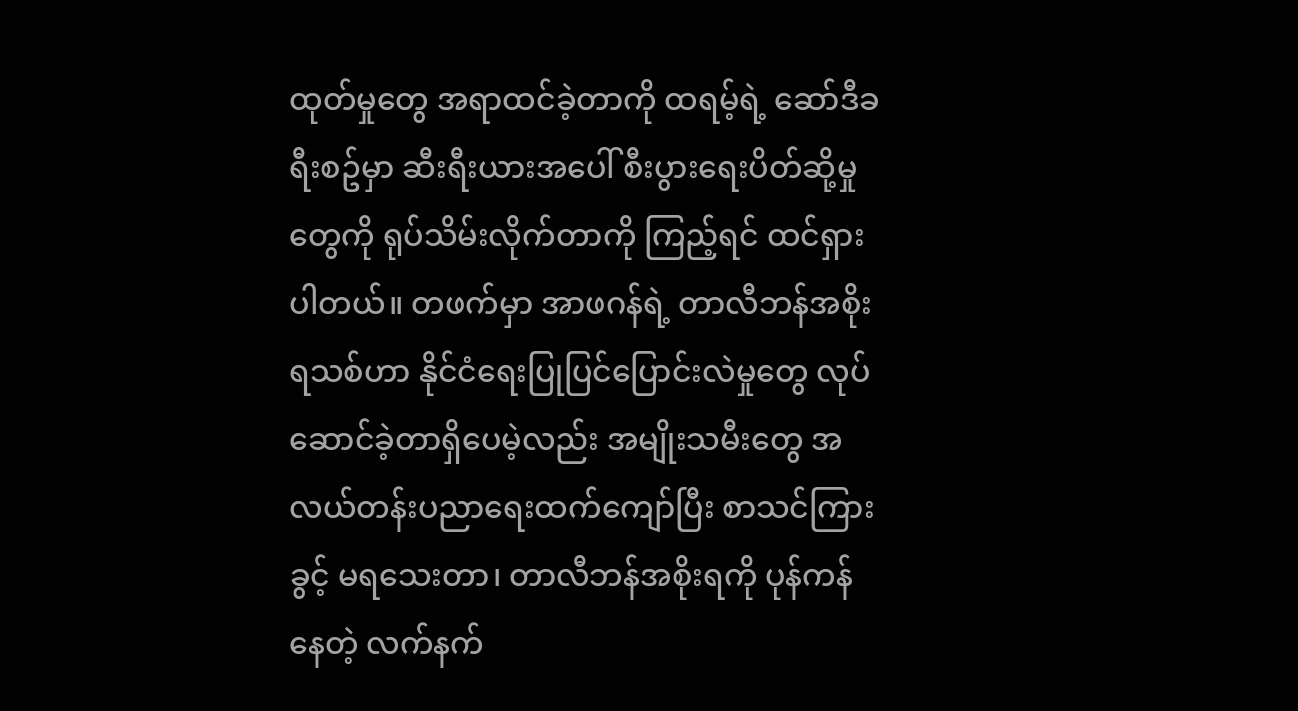ထုတ်မှုတွေ အရာထင်ခဲ့တာကို ထရမ့်ရဲ့ ဆော်ဒီခရီးစဥ်မှာ ဆီးရီးယားအပေါ် စီးပွားရေးပိတ်ဆို့မှုတွေကို ရုပ်သိမ်းလိုက်တာကို ကြည့်ရင် ထင်ရှားပါတယ်။ တဖက်မှာ အာဖဂန်ရဲ့ တာလီဘန်အစိုးရသစ်ဟာ နိုင်ငံရေးပြုပြင်ပြောင်းလဲမှုတွေ လုပ်ဆောင်ခဲ့တာရှိပေမဲ့လည်း အမျိုးသမီးတွေ အလယ်တန်းပညာရေးထက်ကျော်ပြီး စာသင်ကြားခွင့် မရသေးတာ၊ တာလီဘန်အစိုးရကို ပုန်ကန်နေတဲ့ လက်နက်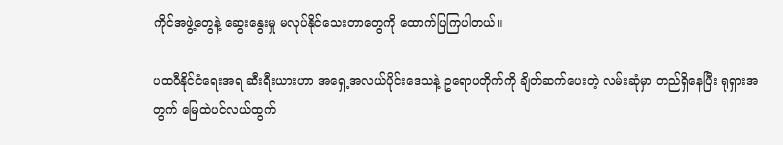ကိုင်အဖွဲ့တွေနဲ့ ဆွေးနွေးမှု မလုပ်နိုင်သေးတာတွေကို ထောက်ပြကြပါတယ်။

ပထဝီနိုင်ငံရေးအရ ဆီးရီးယားဟာ အရှေ့အလယ်ပိုင်းဒေသနဲ့ ဥရောပတိုက်ကို ချိတ်ဆက်ပေးတဲ့ လမ်းဆုံမှာ တည်ရှိနေပြီး ရုရှားအတွက် မြေထဲပင်လယ်ထွက်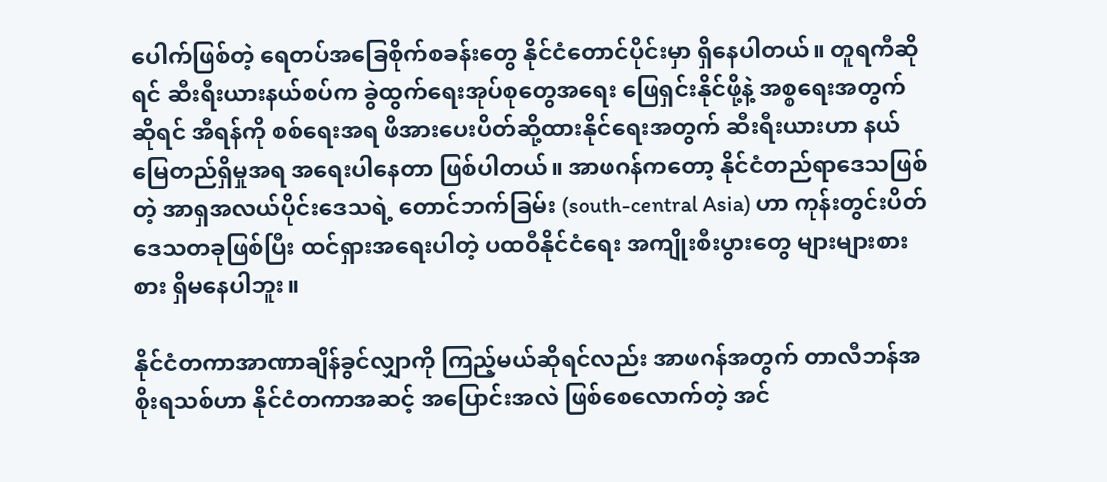ပေါက်ဖြစ်တဲ့ ရေတပ်အခြေစိုက်စခန်းတွေ နိုင်ငံတောင်ပိုင်းမှာ ရှိနေပါတယ်။ တူရကီဆိုရင် ဆီးရီးယားနယ်စပ်က ခွဲထွက်ရေးအုပ်စုတွေအရေး ဖြေရှင်းနိုင်ဖို့နဲ့ အစ္စရေးအတွက်ဆိုရင် အီရန်ကို စစ်ရေးအရ ဖိအားပေးပိတ်ဆို့ထားနိုင်ရေးအတွက် ဆီးရီးယားဟာ နယ်မြေတည်ရှိမှုအရ အရေးပါနေတာ ဖြစ်ပါတယ်။ အာဖဂန်ကတော့ နိုင်ငံတည်ရာဒေသဖြစ်တဲ့ အာရှအလယ်ပိုင်းဒေသရဲ့ တောင်ဘက်ခြမ်း (south-central Asia) ဟာ ကုန်းတွင်းပိတ်ဒေသတခုဖြစ်ပြီး ထင်ရှားအရေးပါတဲ့ ပထဝီနိုင်ငံရေး အကျိုးစီးပွားတွေ များများစားစား ရှိမနေပါဘူး။

နိုင်ငံတကာအာဏာချိန်ခွင်လျှာကို ကြည့်မယ်ဆိုရင်လည်း အာဖဂန်အတွက် တာလီဘန်အစိုးရသစ်ဟာ နိုင်ငံတကာအဆင့် အပြောင်းအလဲ ဖြစ်စေလောက်တဲ့ အင်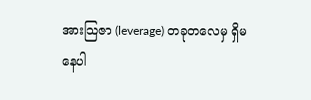အားသြဇာ (leverage) တခုတလေမှ ရှိမနေပါ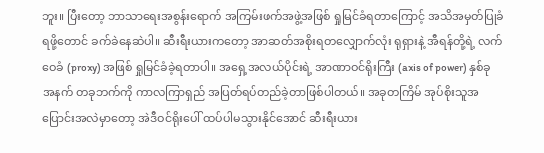ဘူး။ ပြီးတော့ ဘာသာရေးအစွန်းရောက် အကြမ်းဖက်အဖွဲ့အဖြစ် ရှုမြင်ခံရတာကြောင့် အသိအမှတ်ပြုခံရဖို့တောင် ခက်ခဲနေဆဲပါ။ ဆီးရီးယားကတော့ အာဆတ်အစိုးရတလျှောက်လုံး ရုရှားနဲ့ အီရန်တို့ရဲ့ လက်ဝေခံ (proxy) အဖြစ် ရှုမြင်ခံခဲ့ရတာပါ။ အရှေ့အလယ်ပိုင်းရဲ့ အာဏာဝင်ရိုးကြီး (axis of power) နှစ်ခုအနက် တခုဘက်ကို ကာလကြာရှည် အပြတ်ရပ်တည်ခဲ့တာဖြစ်ပါတယ်။ အခုတကြိမ် အုပ်စိုးသူအပြောင်းအလဲမှာတော့ အဲဒီဝင်ရိုးပေါ် ထပ်ပါမသွားနိုင်အောင် ဆီးရီးယား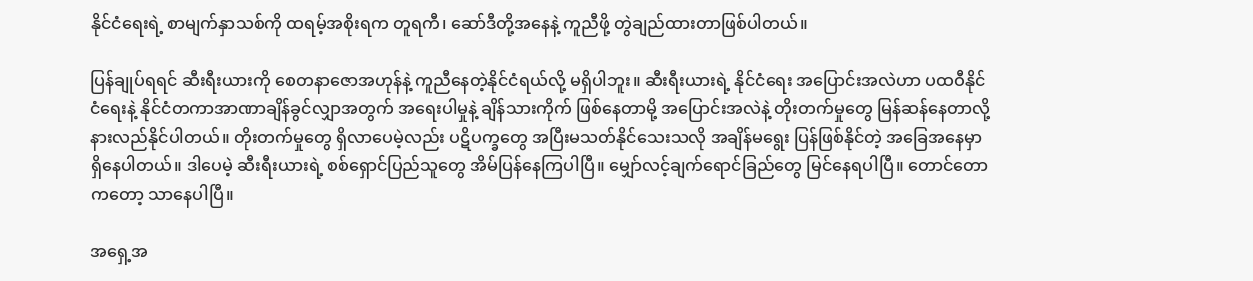နိုင်ငံရေးရဲ့ စာမျက်နှာသစ်ကို ထရမ့်အစိုးရက တူရကီ၊ ဆော်ဒီတို့အနေနဲ့ ကူညီဖို့ တွဲချည်ထားတာဖြစ်ပါတယ်။

ပြန်ချုပ်ရရင် ဆီးရီးယားကို စေတနာဇောအဟုန်နဲ့ ကူညီနေတဲ့နိုင်ငံရယ်လို့ မရှိပါဘူး။ ဆီးရီးယားရဲ့ နိုင်ငံရေး အပြောင်းအလဲဟာ ပထဝီနိုင်ငံရေးနဲ့ နိုင်ငံတကာအာဏာချိန်ခွင်လျှာအတွက် အရေးပါမှုနဲ့ ချိန်သားကိုက် ဖြစ်နေတာမို့ အပြောင်းအလဲနဲ့ တိုးတက်မှုတွေ မြန်ဆန်နေတာလို့ နားလည်နိုင်ပါတယ်။ တိုးတက်မှုတွေ ရှိလာပေမဲ့လည်း ပဋိပက္ခတွေ အပြီးမသတ်နိုင်သေးသလို အချိန်မရွေး ပြန်ဖြစ်နိုင်တဲ့ အခြေအနေမှာရှိနေပါတယ်။ ဒါပေမဲ့ ဆီးရီးယားရဲ့ စစ်ရှောင်ပြည်သူတွေ အိမ်ပြန်နေကြပါပြီ။ မျှော်လင့်ချက်ရောင်ခြည်တွေ မြင်နေရပါပြီ။ တောင်တောကတော့ သာနေပါပြီ။

အရှေ့အ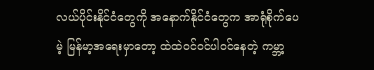လယ်ပိုင်းနိုင်ငံတွေကို အနောက်နိုင်ငံတွေက အာရုံစိုက်ပေမဲ့ မြန်မာ့အရေးမှာတော့ ထဲထဲဝင်ဝင်ပါဝင်နေတဲ့ ကမ္ဘာ့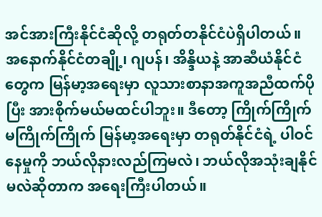အင်အားကြီးနိုင်ငံဆိုလို့ တရုတ်တနိုင်ငံပဲရှိပါတယ်။ အနောက်နိုင်ငံတချို့၊ ဂျပန်၊ အိန္ဒိယနဲ့ အာဆီယံနိုင်ငံတွေက မြန်မာ့အရေးမှာ လူသားစာနာအကူအညီထက်ပိုပြီး အားစိုက်မယ်မထင်ပါဘူး။ ဒီတော့ ကြိုက်ကြိုက်မကြိုက်ကြိုက် မြန်မာ့အရေးမှာ တရုတ်နိုင်ငံရဲ့ ပါဝင်နေမှုကို ဘယ်လိုနားလည်ကြမလဲ၊ ဘယ်လိုအသုံးချနိုင်မလဲဆိုတာက အရေးကြီးပါတယ်။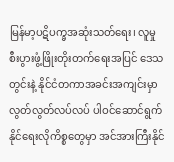မြန်မာ့ပဋိပက္ခအဆုံးသတ်ရေး၊ လူမှုစီးပွားဖွံ့ဖြိုးတိုးတက်ရေးအပြင် ဒေသတွင်းနဲ့ နိုင်ငံတကာအခင်းအကျင်းမှာ လွတ်လွတ်လပ်လပ် ပါဝင်ဆောင်ရွက်နိုင်ရေးလိုကိစ္စတွေမှာ အင်အားကြီးနိုင်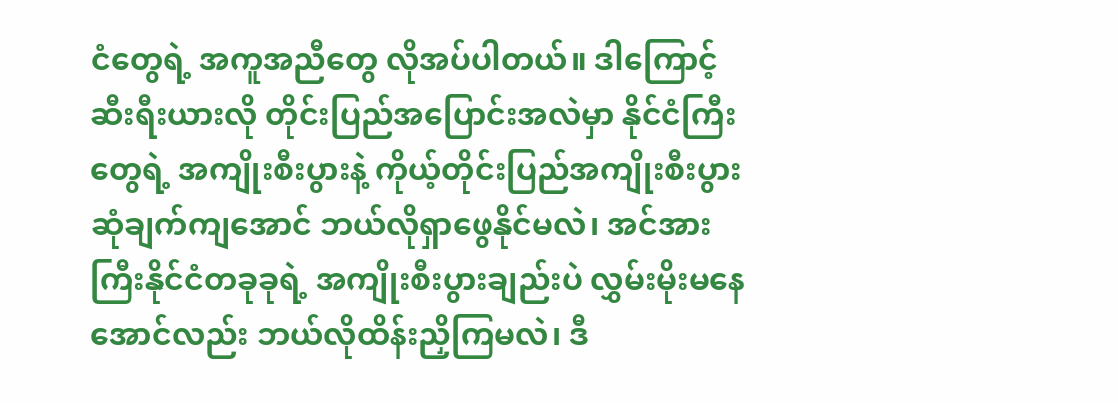ငံတွေရဲ့ အကူအညီတွေ လိုအပ်ပါတယ်။ ဒါကြောင့် ဆီးရီးယားလို တိုင်းပြည်အပြောင်းအလဲမှာ နိုင်ငံကြီးတွေရဲ့ အကျိုးစီးပွားနဲ့ ကိုယ့်တိုင်းပြည်အကျိုးစီးပွား ဆုံချက်ကျအောင် ဘယ်လိုရှာဖွေနိုင်မလဲ၊ အင်အားကြီးနိုင်ငံတခုခုရဲ့ အကျိုးစီးပွားချည်းပဲ လွှမ်းမိုးမနေအောင်လည်း ဘယ်လိုထိန်းညှိကြမလဲ၊ ဒီ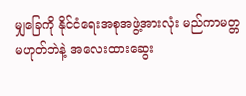မျှခြေကို နိုင်ငံရေးအစုအဖွဲ့အားလုံး မည်ကာမတ္တမဟုတ်ဘဲနဲ့ အလေးထားဆွေး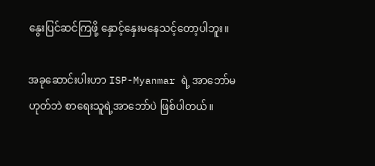နွေးပြင်ဆင်ကြဖို့ နှောင့်နှေးမနေသင့်တော့ပါဘူး။

အခုဆောင်းပါးဟာ ISP-Myanmar ရဲ့ အာဘော်မဟုတ်ဘဲ စာရေးသူရဲ့အာဘော်ပဲ ဖြစ်ပါတယ်။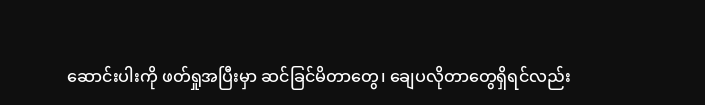ဆောင်းပါးကို ဖတ်ရှုအပြီးမှာ ဆင်ခြင်မိတာတွေ၊ ချေပလိုတာတွေရှိရင်လည်း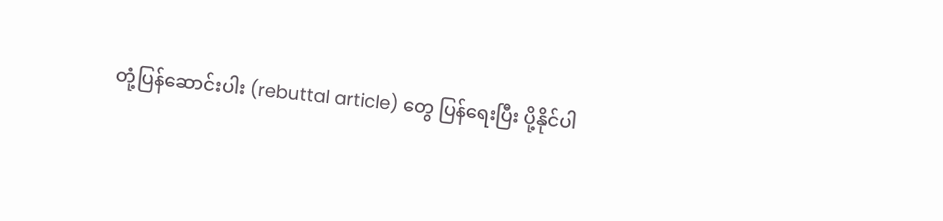တုံ့ပြန်ဆောင်းပါး (rebuttal article) တွေ ပြန်ရေးပြီး ပို့နိုင်ပါ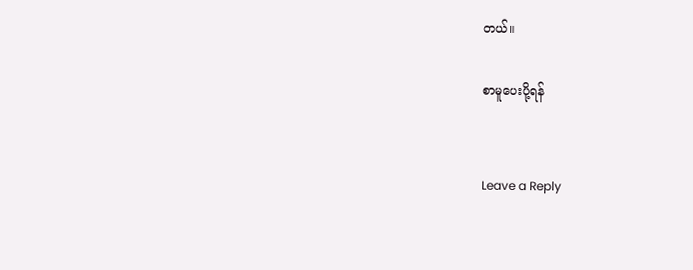တယ်။

စာမူပေးပို့ရန်


Leave a Reply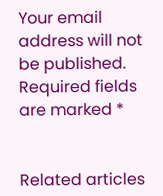Your email address will not be published. Required fields are marked *


Related articles